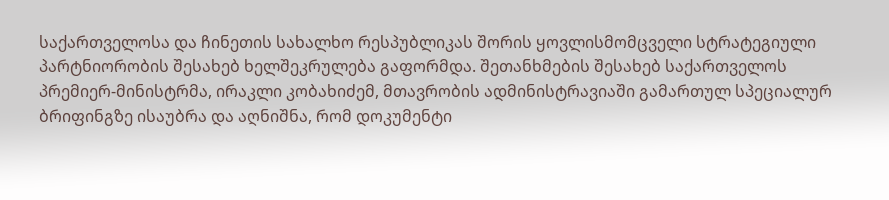საქართველოსა და ჩინეთის სახალხო რესპუბლიკას შორის ყოვლისმომცველი სტრატეგიული პარტნიორობის შესახებ ხელშეკრულება გაფორმდა. შეთანხმების შესახებ საქართველოს პრემიერ-მინისტრმა, ირაკლი კობახიძემ, მთავრობის ადმინისტრავიაში გამართულ სპეციალურ ბრიფინგზე ისაუბრა და აღნიშნა, რომ დოკუმენტი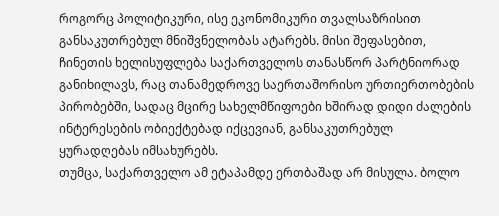როგორც პოლიტიკური, ისე ეკონომიკური თვალსაზრისით განსაკუთრებულ მნიშვნელობას ატარებს. მისი შეფასებით, ჩინეთის ხელისუფლება საქართველოს თანასწორ პარტნიორად განიხილავს, რაც თანამედროვე საერთაშორისო ურთიერთობების პირობებში, სადაც მცირე სახელმწიფოები ხშირად დიდი ძალების ინტერესების ობიექტებად იქცევიან, განსაკუთრებულ ყურადღებას იმსახურებს.
თუმცა, საქართველო ამ ეტაპამდე ერთბაშად არ მისულა. ბოლო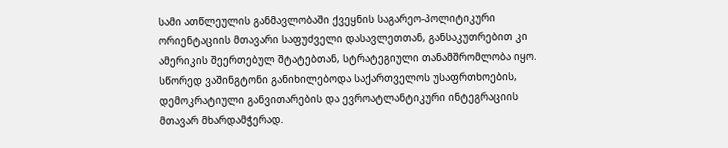სამი ათწლეულის განმავლობაში ქვეყნის საგარეო-პოლიტიკური ორიენტაციის მთავარი საფუძველი დასავლეთთან, განსაკუთრებით კი ამერიკის შეერთებულ შტატებთან, სტრატეგიული თანამშრომლობა იყო. სწორედ ვაშინგტონი განიხილებოდა საქართველოს უსაფრთხოების, დემოკრატიული განვითარების და ევროატლანტიკური ინტეგრაციის მთავარ მხარდამჭერად.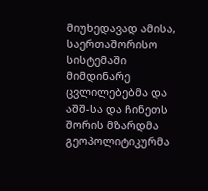მიუხედავად ამისა, საერთაშორისო სისტემაში მიმდინარე ცვლილებებმა და აშშ-სა და ჩინეთს შორის მზარდმა გეოპოლიტიკურმა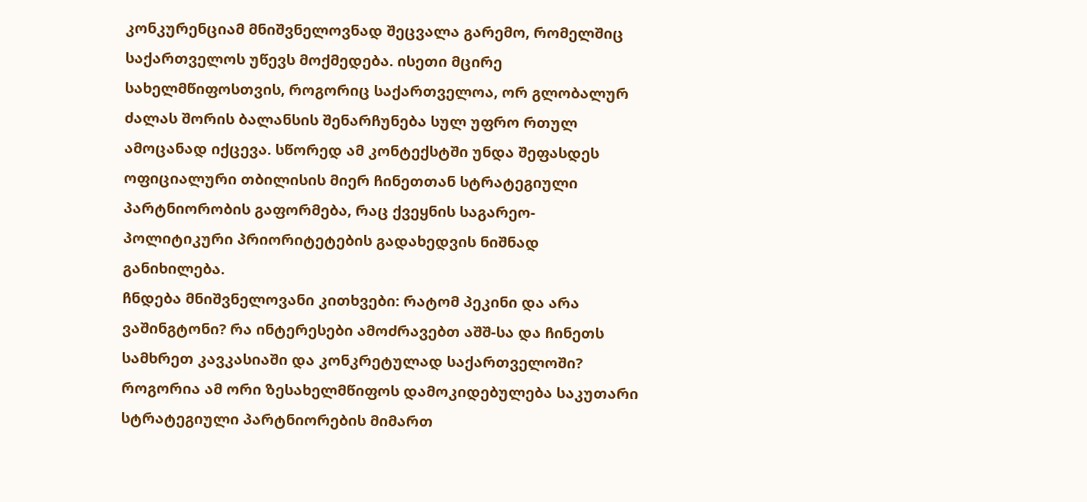კონკურენციამ მნიშვნელოვნად შეცვალა გარემო, რომელშიც საქართველოს უწევს მოქმედება. ისეთი მცირე სახელმწიფოსთვის, როგორიც საქართველოა, ორ გლობალურ ძალას შორის ბალანსის შენარჩუნება სულ უფრო რთულ ამოცანად იქცევა. სწორედ ამ კონტექსტში უნდა შეფასდეს ოფიციალური თბილისის მიერ ჩინეთთან სტრატეგიული პარტნიორობის გაფორმება, რაც ქვეყნის საგარეო-პოლიტიკური პრიორიტეტების გადახედვის ნიშნად განიხილება.
ჩნდება მნიშვნელოვანი კითხვები: რატომ პეკინი და არა ვაშინგტონი? რა ინტერესები ამოძრავებთ აშშ-სა და ჩინეთს სამხრეთ კავკასიაში და კონკრეტულად საქართველოში? როგორია ამ ორი ზესახელმწიფოს დამოკიდებულება საკუთარი სტრატეგიული პარტნიორების მიმართ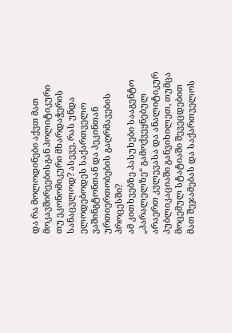და რა მოლოდინები აქვთ მათ მოკავშირეებისგან პოლიტიკური თუ ეკონომიკური მხარდაჭერის სანაცვლოდ? ასევე, რას უნდა ელოდებოდეს საქართველო ვაშინგტონთან და პეკინთან ურთიერთობების გაღრმავების პროცესში?
ამ კითხვებზე პასუხები სააგენტო „პარალელზე“ გამოქვეყნებულ არაერთ კვლევასა და ანალიტიკურ პუბლიკაციაში განვიხილეთ, თუმცა მოცემულ სტატიაში შევეცდებით მათ შეჯამებას და საქართველოს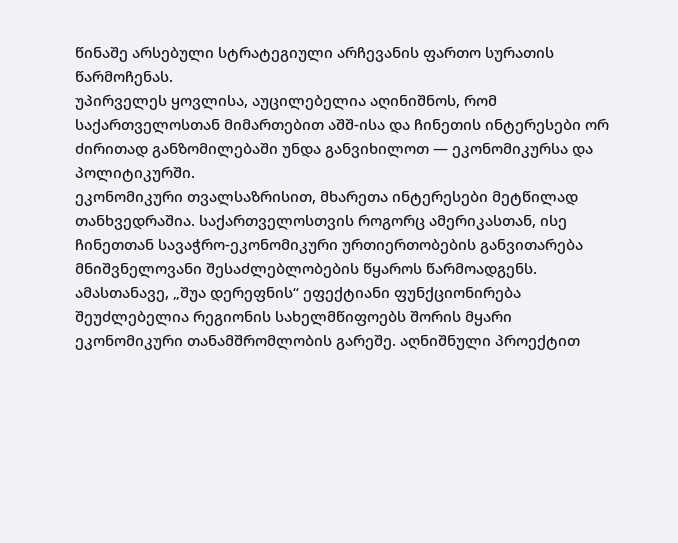წინაშე არსებული სტრატეგიული არჩევანის ფართო სურათის წარმოჩენას.
უპირველეს ყოვლისა, აუცილებელია აღინიშნოს, რომ საქართველოსთან მიმართებით აშშ-ისა და ჩინეთის ინტერესები ორ ძირითად განზომილებაში უნდა განვიხილოთ — ეკონომიკურსა და პოლიტიკურში.
ეკონომიკური თვალსაზრისით, მხარეთა ინტერესები მეტწილად თანხვედრაშია. საქართველოსთვის როგორც ამერიკასთან, ისე ჩინეთთან სავაჭრო-ეკონომიკური ურთიერთობების განვითარება მნიშვნელოვანი შესაძლებლობების წყაროს წარმოადგენს. ამასთანავე, „შუა დერეფნის“ ეფექტიანი ფუნქციონირება შეუძლებელია რეგიონის სახელმწიფოებს შორის მყარი ეკონომიკური თანამშრომლობის გარეშე. აღნიშნული პროექტით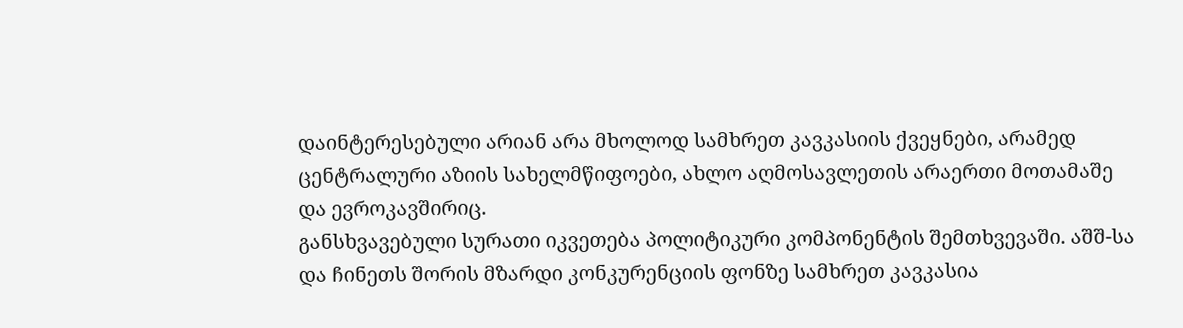დაინტერესებული არიან არა მხოლოდ სამხრეთ კავკასიის ქვეყნები, არამედ ცენტრალური აზიის სახელმწიფოები, ახლო აღმოსავლეთის არაერთი მოთამაშე და ევროკავშირიც.
განსხვავებული სურათი იკვეთება პოლიტიკური კომპონენტის შემთხვევაში. აშშ-სა და ჩინეთს შორის მზარდი კონკურენციის ფონზე სამხრეთ კავკასია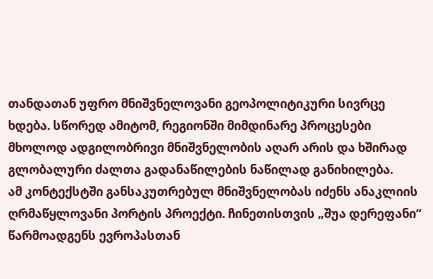თანდათან უფრო მნიშვნელოვანი გეოპოლიტიკური სივრცე ხდება. სწორედ ამიტომ, რეგიონში მიმდინარე პროცესები მხოლოდ ადგილობრივი მნიშვნელობის აღარ არის და ხშირად გლობალური ძალთა გადანაწილების ნაწილად განიხილება.
ამ კონტექსტში განსაკუთრებულ მნიშვნელობას იძენს ანაკლიის ღრმაწყლოვანი პორტის პროექტი. ჩინეთისთვის „შუა დერეფანი“ წარმოადგენს ევროპასთან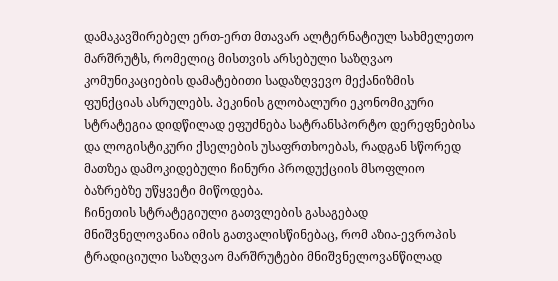დამაკავშირებელ ერთ-ერთ მთავარ ალტერნატიულ სახმელეთო მარშრუტს, რომელიც მისთვის არსებული საზღვაო კომუნიკაციების დამატებითი სადაზღვევო მექანიზმის ფუნქციას ასრულებს. პეკინის გლობალური ეკონომიკური სტრატეგია დიდწილად ეფუძნება სატრანსპორტო დერეფნებისა და ლოგისტიკური ქსელების უსაფრთხოებას, რადგან სწორედ მათზეა დამოკიდებული ჩინური პროდუქციის მსოფლიო ბაზრებზე უწყვეტი მიწოდება.
ჩინეთის სტრატეგიული გათვლების გასაგებად მნიშვნელოვანია იმის გათვალისწინებაც, რომ აზია-ევროპის ტრადიციული საზღვაო მარშრუტები მნიშვნელოვანწილად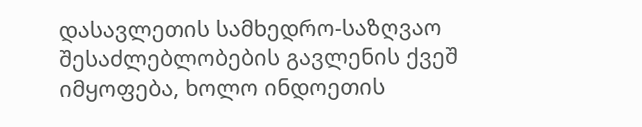დასავლეთის სამხედრო-საზღვაო შესაძლებლობების გავლენის ქვეშ იმყოფება, ხოლო ინდოეთის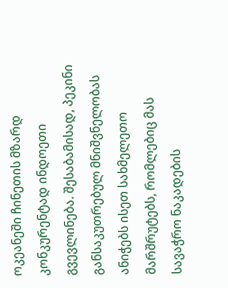ოკეანეში ჩინეთის მზარდ კონკურენტად ინდოეთი გვევლინება. შესაბამისად, პეკინი განსაკუთრებულ მნიშვნელობას ანიჭებს ისეთ სახმელეთო მარშრუტებს, რომლებიც მას სავაჭრო ნაკადების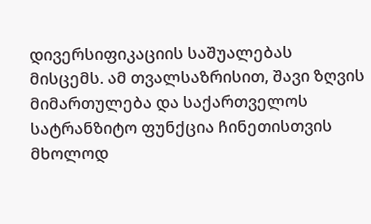დივერსიფიკაციის საშუალებას მისცემს. ამ თვალსაზრისით, შავი ზღვის მიმართულება და საქართველოს სატრანზიტო ფუნქცია ჩინეთისთვის მხოლოდ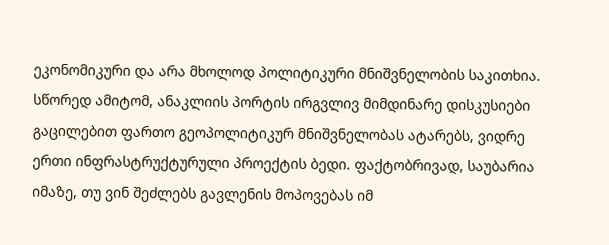ეკონომიკური და არა მხოლოდ პოლიტიკური მნიშვნელობის საკითხია.
სწორედ ამიტომ, ანაკლიის პორტის ირგვლივ მიმდინარე დისკუსიები გაცილებით ფართო გეოპოლიტიკურ მნიშვნელობას ატარებს, ვიდრე ერთი ინფრასტრუქტურული პროექტის ბედი. ფაქტობრივად, საუბარია იმაზე, თუ ვინ შეძლებს გავლენის მოპოვებას იმ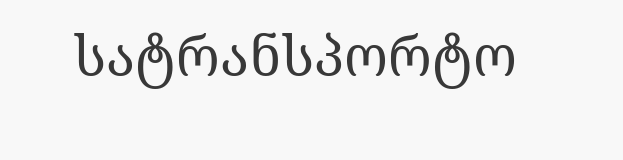სატრანსპორტო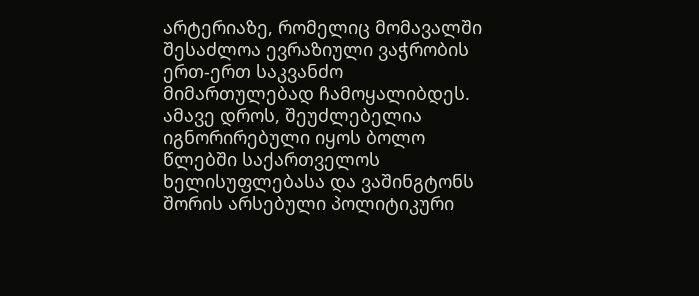არტერიაზე, რომელიც მომავალში შესაძლოა ევრაზიული ვაჭრობის ერთ-ერთ საკვანძო მიმართულებად ჩამოყალიბდეს.
ამავე დროს, შეუძლებელია იგნორირებული იყოს ბოლო წლებში საქართველოს ხელისუფლებასა და ვაშინგტონს შორის არსებული პოლიტიკური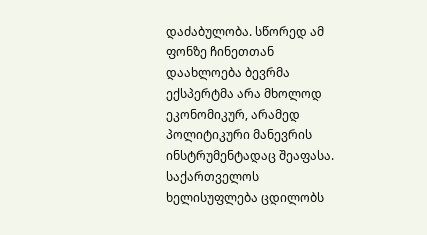დაძაბულობა. სწორედ ამ ფონზე ჩინეთთან დაახლოება ბევრმა ექსპერტმა არა მხოლოდ ეკონომიკურ, არამედ პოლიტიკური მანევრის ინსტრუმენტადაც შეაფასა. საქართველოს ხელისუფლება ცდილობს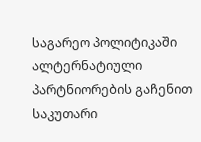საგარეო პოლიტიკაში ალტერნატიული პარტნიორების გაჩენით საკუთარი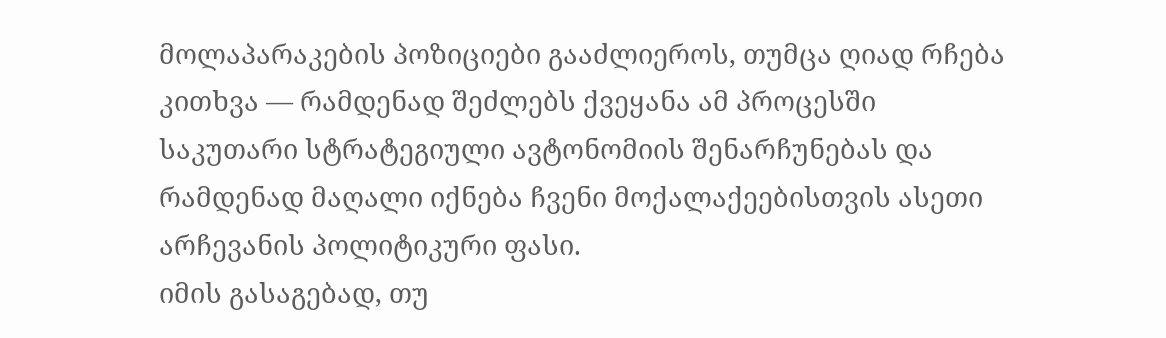მოლაპარაკების პოზიციები გააძლიეროს, თუმცა ღიად რჩება კითხვა — რამდენად შეძლებს ქვეყანა ამ პროცესში საკუთარი სტრატეგიული ავტონომიის შენარჩუნებას და რამდენად მაღალი იქნება ჩვენი მოქალაქეებისთვის ასეთი არჩევანის პოლიტიკური ფასი.
იმის გასაგებად, თუ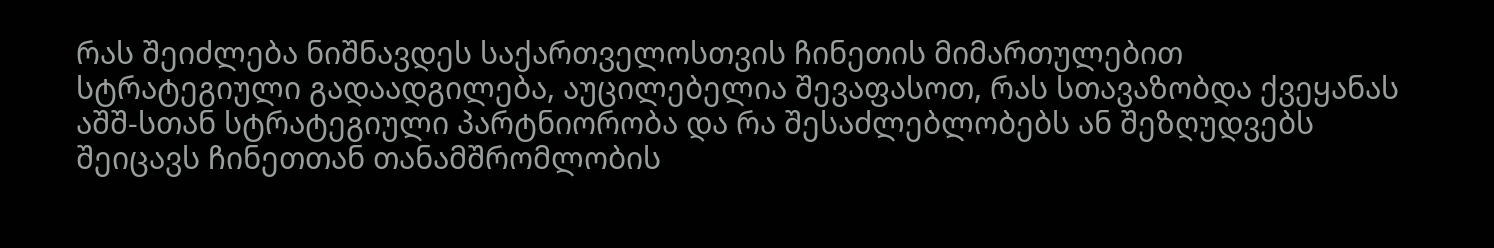რას შეიძლება ნიშნავდეს საქართველოსთვის ჩინეთის მიმართულებით სტრატეგიული გადაადგილება, აუცილებელია შევაფასოთ, რას სთავაზობდა ქვეყანას აშშ-სთან სტრატეგიული პარტნიორობა და რა შესაძლებლობებს ან შეზღუდვებს შეიცავს ჩინეთთან თანამშრომლობის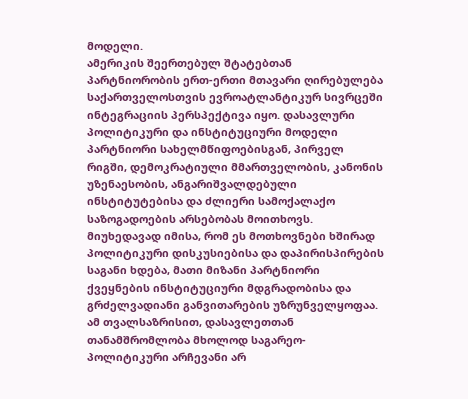მოდელი.
ამერიკის შეერთებულ შტატებთან პარტნიორობის ერთ-ერთი მთავარი ღირებულება საქართველოსთვის ევროატლანტიკურ სივრცეში ინტეგრაციის პერსპექტივა იყო. დასავლური პოლიტიკური და ინსტიტუციური მოდელი პარტნიორი სახელმწიფოებისგან, პირველ რიგში, დემოკრატიული მმართველობის, კანონის უზენაესობის, ანგარიშვალდებული ინსტიტუტებისა და ძლიერი სამოქალაქო საზოგადოების არსებობას მოითხოვს. მიუხედავად იმისა, რომ ეს მოთხოვნები ხშირად პოლიტიკური დისკუსიებისა და დაპირისპირების საგანი ხდება, მათი მიზანი პარტნიორი ქვეყნების ინსტიტუციური მდგრადობისა და გრძელვადიანი განვითარების უზრუნველყოფაა. ამ თვალსაზრისით, დასავლეთთან თანამშრომლობა მხოლოდ საგარეო-პოლიტიკური არჩევანი არ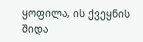ყოფილა, ის ქვეყნის შიდა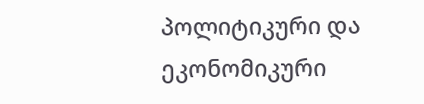პოლიტიკური და ეკონომიკური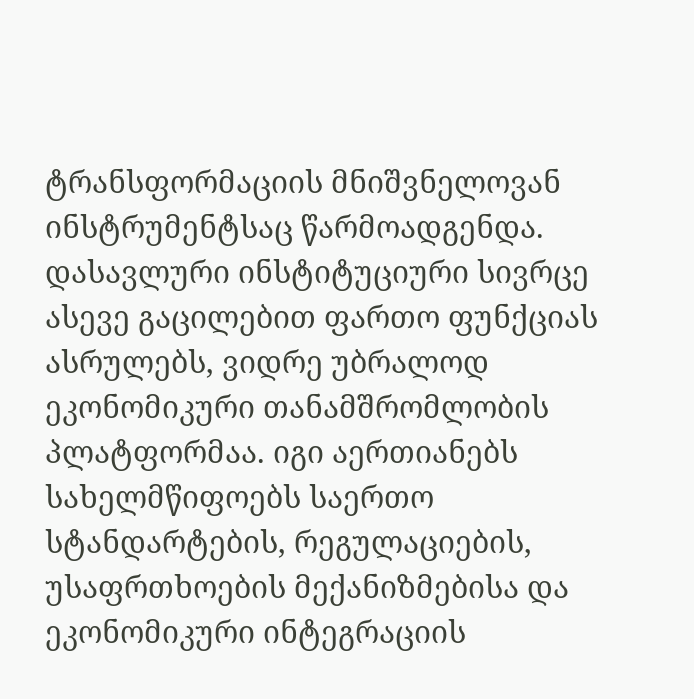ტრანსფორმაციის მნიშვნელოვან ინსტრუმენტსაც წარმოადგენდა.
დასავლური ინსტიტუციური სივრცე ასევე გაცილებით ფართო ფუნქციას ასრულებს, ვიდრე უბრალოდ ეკონომიკური თანამშრომლობის პლატფორმაა. იგი აერთიანებს სახელმწიფოებს საერთო სტანდარტების, რეგულაციების, უსაფრთხოების მექანიზმებისა და ეკონომიკური ინტეგრაციის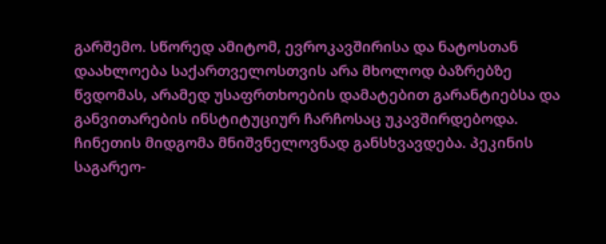გარშემო. სწორედ ამიტომ, ევროკავშირისა და ნატოსთან დაახლოება საქართველოსთვის არა მხოლოდ ბაზრებზე წვდომას, არამედ უსაფრთხოების დამატებით გარანტიებსა და განვითარების ინსტიტუციურ ჩარჩოსაც უკავშირდებოდა.
ჩინეთის მიდგომა მნიშვნელოვნად განსხვავდება. პეკინის საგარეო-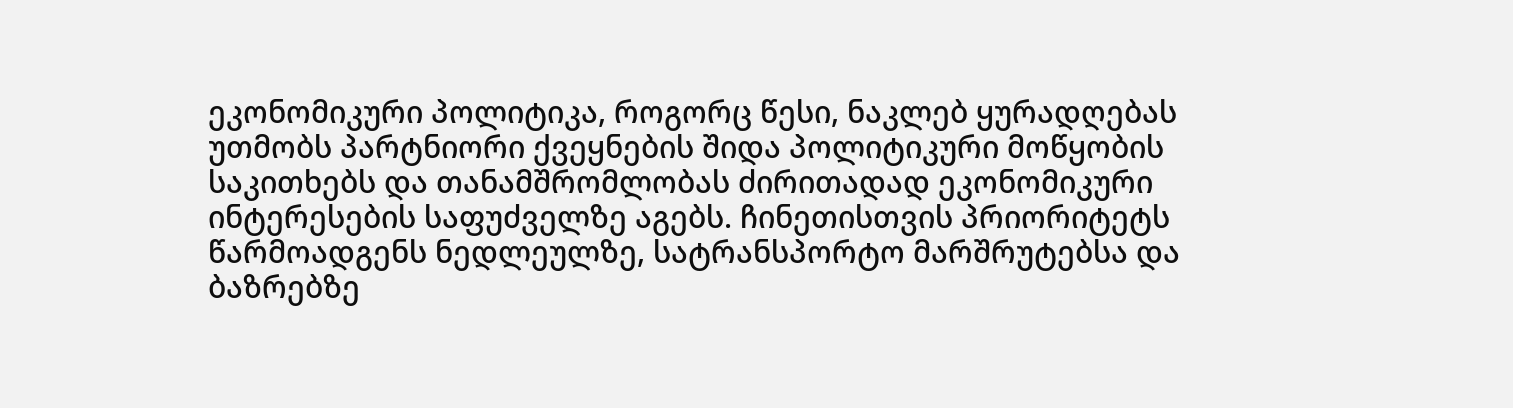ეკონომიკური პოლიტიკა, როგორც წესი, ნაკლებ ყურადღებას უთმობს პარტნიორი ქვეყნების შიდა პოლიტიკური მოწყობის საკითხებს და თანამშრომლობას ძირითადად ეკონომიკური ინტერესების საფუძველზე აგებს. ჩინეთისთვის პრიორიტეტს წარმოადგენს ნედლეულზე, სატრანსპორტო მარშრუტებსა და ბაზრებზე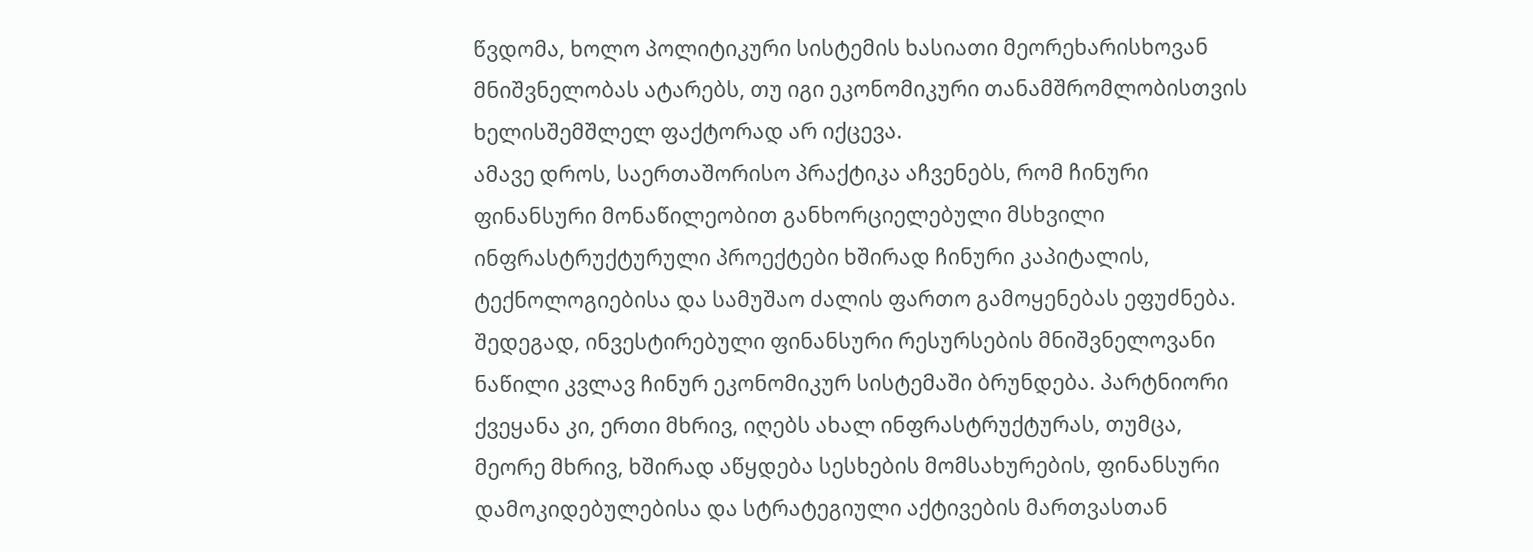წვდომა, ხოლო პოლიტიკური სისტემის ხასიათი მეორეხარისხოვან მნიშვნელობას ატარებს, თუ იგი ეკონომიკური თანამშრომლობისთვის ხელისშემშლელ ფაქტორად არ იქცევა.
ამავე დროს, საერთაშორისო პრაქტიკა აჩვენებს, რომ ჩინური ფინანსური მონაწილეობით განხორციელებული მსხვილი ინფრასტრუქტურული პროექტები ხშირად ჩინური კაპიტალის, ტექნოლოგიებისა და სამუშაო ძალის ფართო გამოყენებას ეფუძნება. შედეგად, ინვესტირებული ფინანსური რესურსების მნიშვნელოვანი ნაწილი კვლავ ჩინურ ეკონომიკურ სისტემაში ბრუნდება. პარტნიორი ქვეყანა კი, ერთი მხრივ, იღებს ახალ ინფრასტრუქტურას, თუმცა, მეორე მხრივ, ხშირად აწყდება სესხების მომსახურების, ფინანსური დამოკიდებულებისა და სტრატეგიული აქტივების მართვასთან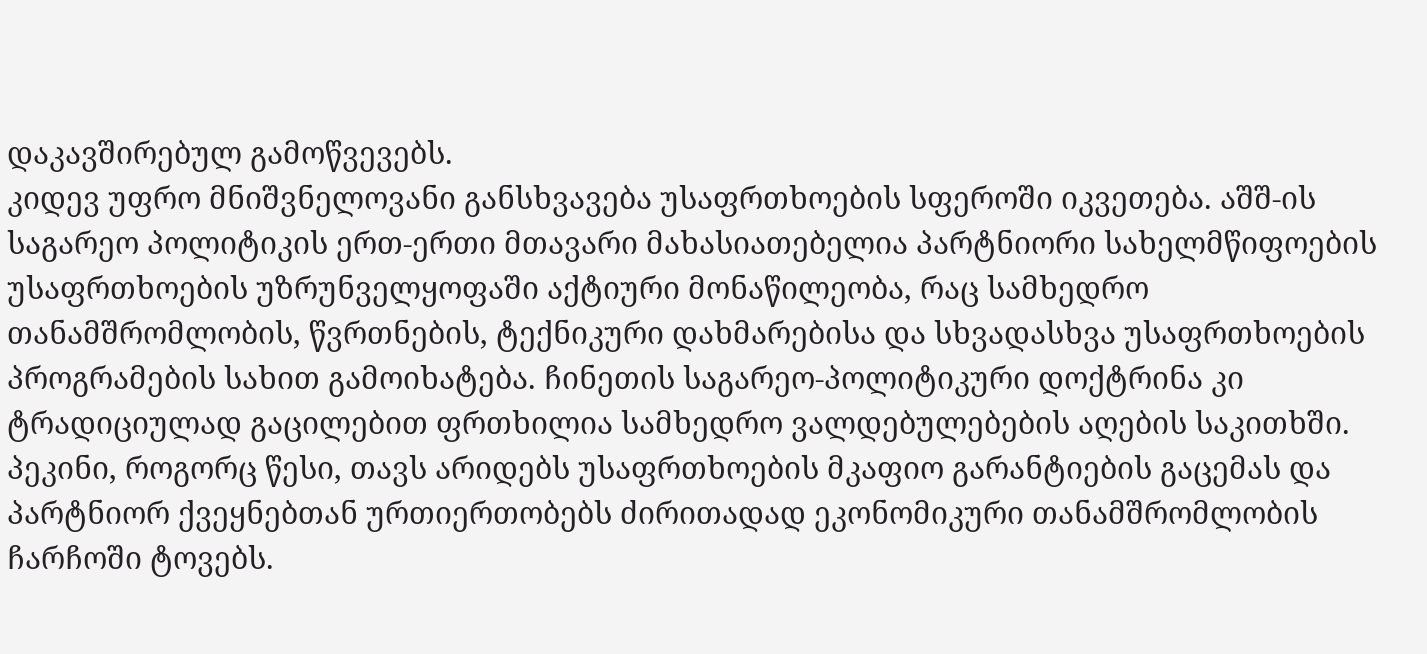დაკავშირებულ გამოწვევებს.
კიდევ უფრო მნიშვნელოვანი განსხვავება უსაფრთხოების სფეროში იკვეთება. აშშ-ის საგარეო პოლიტიკის ერთ-ერთი მთავარი მახასიათებელია პარტნიორი სახელმწიფოების უსაფრთხოების უზრუნველყოფაში აქტიური მონაწილეობა, რაც სამხედრო თანამშრომლობის, წვრთნების, ტექნიკური დახმარებისა და სხვადასხვა უსაფრთხოების პროგრამების სახით გამოიხატება. ჩინეთის საგარეო-პოლიტიკური დოქტრინა კი ტრადიციულად გაცილებით ფრთხილია სამხედრო ვალდებულებების აღების საკითხში. პეკინი, როგორც წესი, თავს არიდებს უსაფრთხოების მკაფიო გარანტიების გაცემას და პარტნიორ ქვეყნებთან ურთიერთობებს ძირითადად ეკონომიკური თანამშრომლობის ჩარჩოში ტოვებს.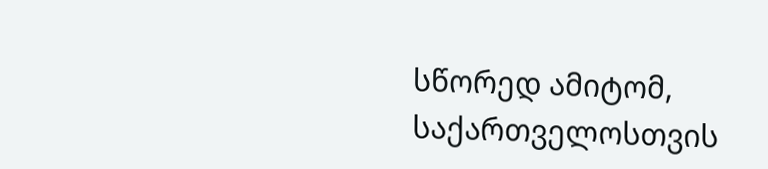სწორედ ამიტომ, საქართველოსთვის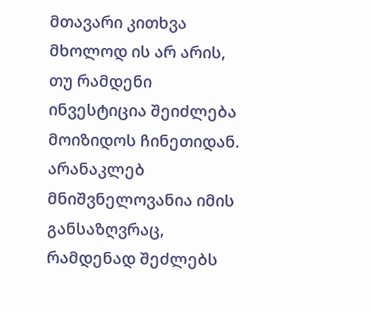მთავარი კითხვა მხოლოდ ის არ არის, თუ რამდენი ინვესტიცია შეიძლება მოიზიდოს ჩინეთიდან. არანაკლებ მნიშვნელოვანია იმის განსაზღვრაც, რამდენად შეძლებს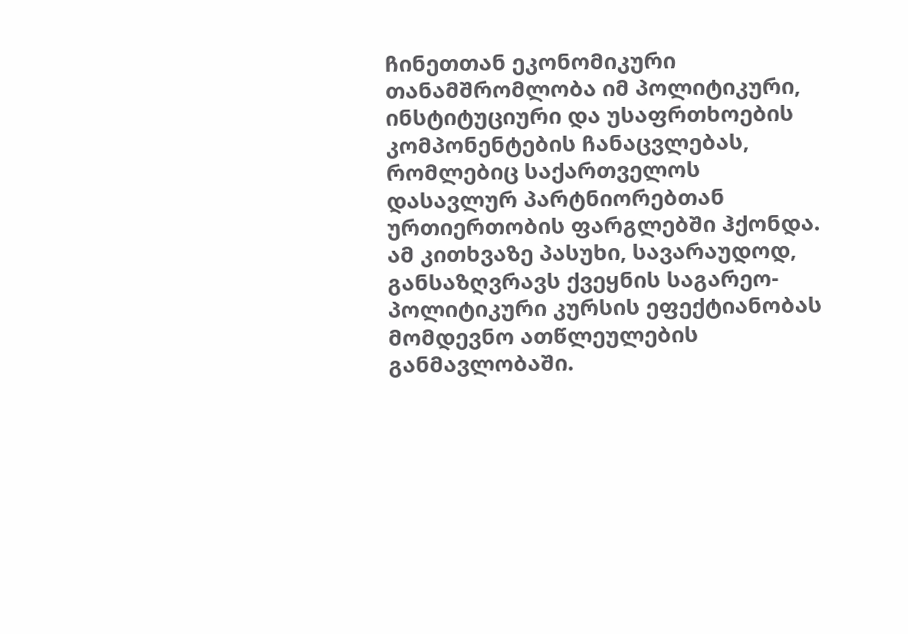ჩინეთთან ეკონომიკური თანამშრომლობა იმ პოლიტიკური, ინსტიტუციური და უსაფრთხოების კომპონენტების ჩანაცვლებას, რომლებიც საქართველოს დასავლურ პარტნიორებთან ურთიერთობის ფარგლებში ჰქონდა. ამ კითხვაზე პასუხი, სავარაუდოდ, განსაზღვრავს ქვეყნის საგარეო-პოლიტიკური კურსის ეფექტიანობას მომდევნო ათწლეულების განმავლობაში.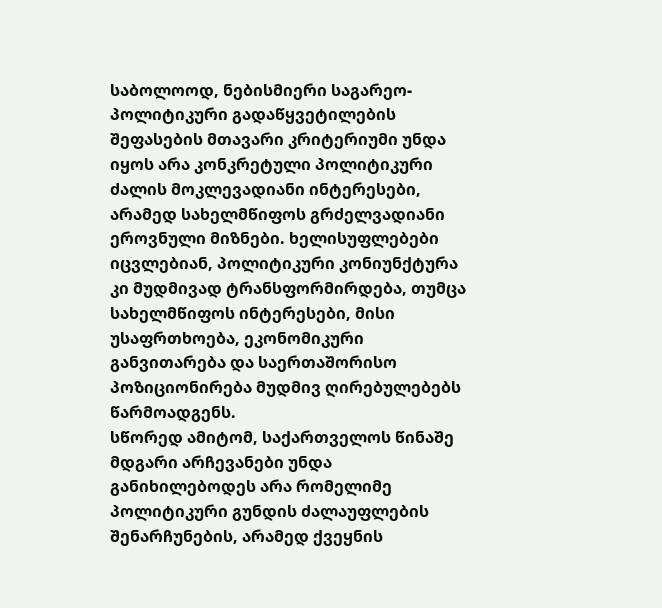საბოლოოდ, ნებისმიერი საგარეო-პოლიტიკური გადაწყვეტილების შეფასების მთავარი კრიტერიუმი უნდა იყოს არა კონკრეტული პოლიტიკური ძალის მოკლევადიანი ინტერესები, არამედ სახელმწიფოს გრძელვადიანი ეროვნული მიზნები. ხელისუფლებები იცვლებიან, პოლიტიკური კონიუნქტურა კი მუდმივად ტრანსფორმირდება, თუმცა სახელმწიფოს ინტერესები, მისი უსაფრთხოება, ეკონომიკური განვითარება და საერთაშორისო პოზიციონირება მუდმივ ღირებულებებს წარმოადგენს.
სწორედ ამიტომ, საქართველოს წინაშე მდგარი არჩევანები უნდა განიხილებოდეს არა რომელიმე პოლიტიკური გუნდის ძალაუფლების შენარჩუნების, არამედ ქვეყნის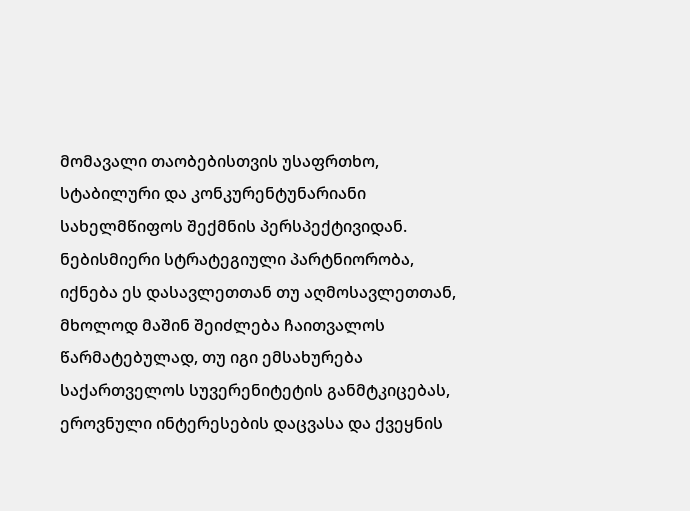მომავალი თაობებისთვის უსაფრთხო, სტაბილური და კონკურენტუნარიანი სახელმწიფოს შექმნის პერსპექტივიდან. ნებისმიერი სტრატეგიული პარტნიორობა, იქნება ეს დასავლეთთან თუ აღმოსავლეთთან, მხოლოდ მაშინ შეიძლება ჩაითვალოს წარმატებულად, თუ იგი ემსახურება საქართველოს სუვერენიტეტის განმტკიცებას, ეროვნული ინტერესების დაცვასა და ქვეყნის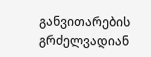განვითარების გრძელვადიან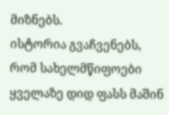მიზნებს.
ისტორია გვაჩვენებს, რომ სახელმწიფოები ყველაზე დიდ ფასს მაშინ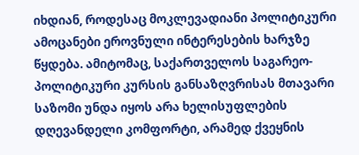იხდიან, როდესაც მოკლევადიანი პოლიტიკური ამოცანები ეროვნული ინტერესების ხარჯზე წყდება. ამიტომაც, საქართველოს საგარეო-პოლიტიკური კურსის განსაზღვრისას მთავარი საზომი უნდა იყოს არა ხელისუფლების დღევანდელი კომფორტი, არამედ ქვეყნის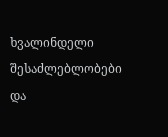ხვალინდელი შესაძლებლობები და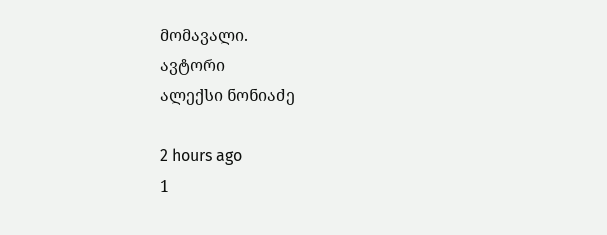მომავალი.
ავტორი
ალექსი ნონიაძე

2 hours ago
1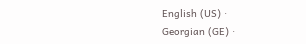English (US) ·
Georgian (GE) ·